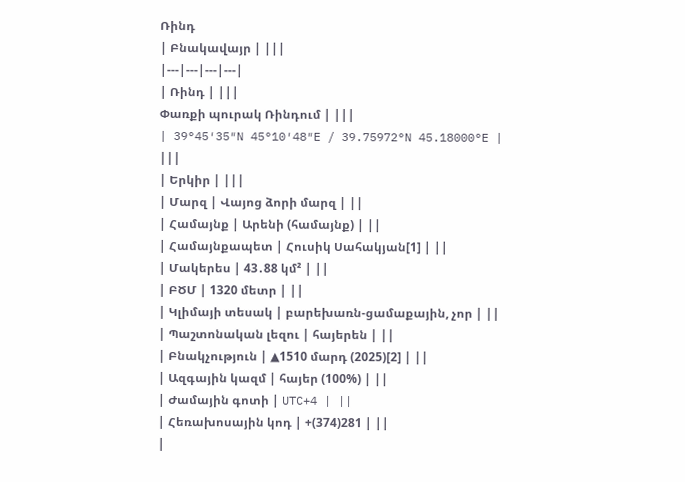Ռինդ
| Բնակավայր | |||
|---|---|---|---|
| Ռինդ | |||
Փառքի պուրակ Ռինդում | |||
| 39°45′35″N 45°10′48″E / 39.75972°N 45.18000°E | |||
| Երկիր | |||
| Մարզ | Վայոց ձորի մարզ | ||
| Համայնք | Արենի (համայնք) | ||
| Համայնքապետ | Հուսիկ Սահակյան[1] | ||
| Մակերես | 43․88 կմ² | ||
| ԲԾՄ | 1320 մետր | ||
| Կլիմայի տեսակ | բարեխառն-ցամաքային, չոր | ||
| Պաշտոնական լեզու | հայերեն | ||
| Բնակչություն | ▲1510 մարդ (2025)[2] | ||
| Ազգային կազմ | հայեր (100%) | ||
| Ժամային գոտի | UTC+4 | ||
| Հեռախոսային կոդ | +(374)281 | ||
|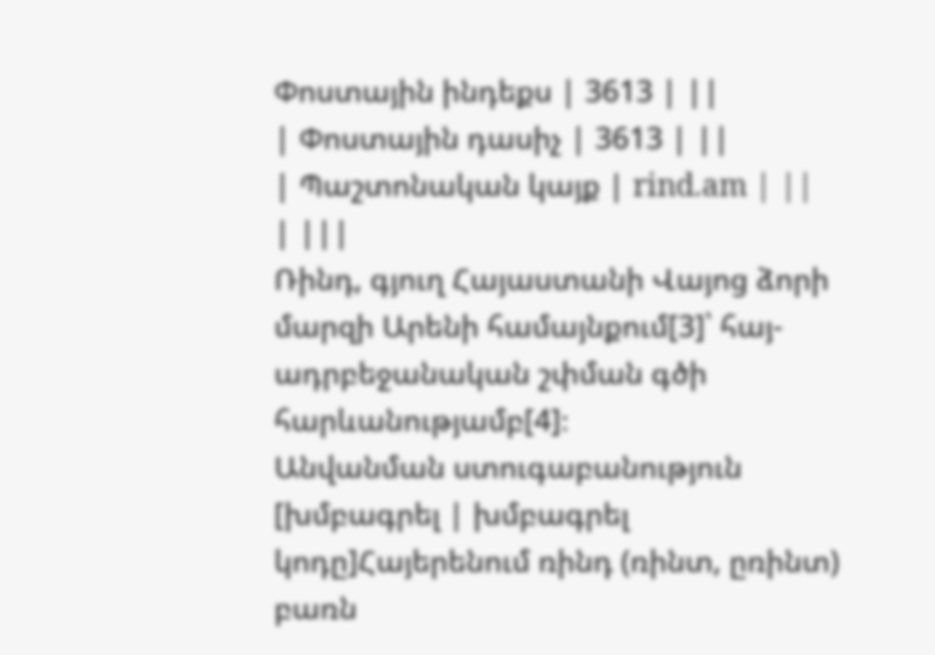Փոստային ինդեքս | 3613 | ||
| Փոստային դասիչ | 3613 | ||
| Պաշտոնական կայք | rind.am | ||
| |||
Ռինդ, գյուղ Հայաստանի Վայոց ձորի մարզի Արենի համայնքում[3]՝ հայ-ադրբեջանական շփման գծի հարևանությամբ[4]։
Անվանման ստուգաբանություն
[խմբագրել | խմբագրել կոդը]Հայերենում ռինդ (ռինտ, ըռինտ) բառն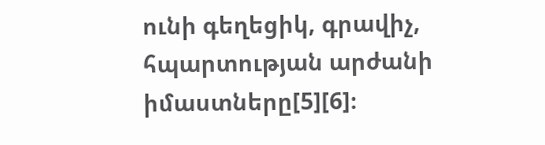ունի գեղեցիկ, գրավիչ, հպարտության արժանի իմաստները[5][6]։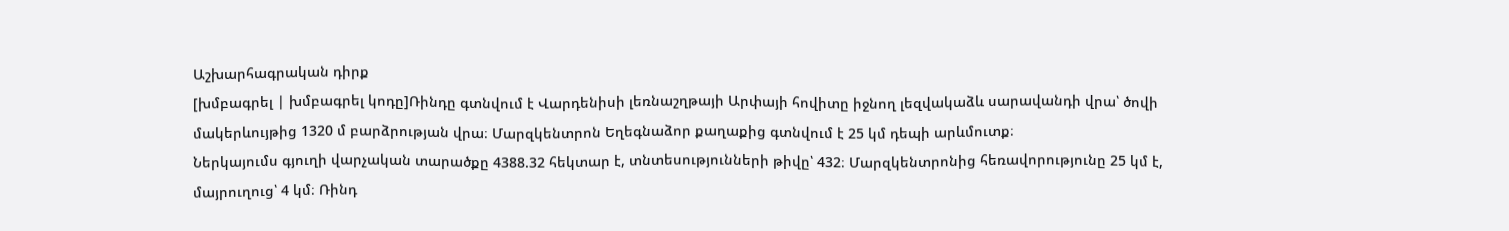Աշխարհագրական դիրք
[խմբագրել | խմբագրել կոդը]Ռինդը գտնվում է Վարդենիսի լեռնաշղթայի Արփայի հովիտը իջնող լեզվակաձև սարավանդի վրա՝ ծովի մակերևույթից 1320 մ բարձրության վրա։ Մարզկենտրոն Եղեգնաձոր քաղաքից գտնվում է 25 կմ դեպի արևմուտք։
Ներկայումս գյուղի վարչական տարածքը 4388.32 հեկտար է, տնտեսությունների թիվը՝ 432։ Մարզկենտրոնից հեռավորությունը 25 կմ է, մայրուղուց՝ 4 կմ։ Ռինդ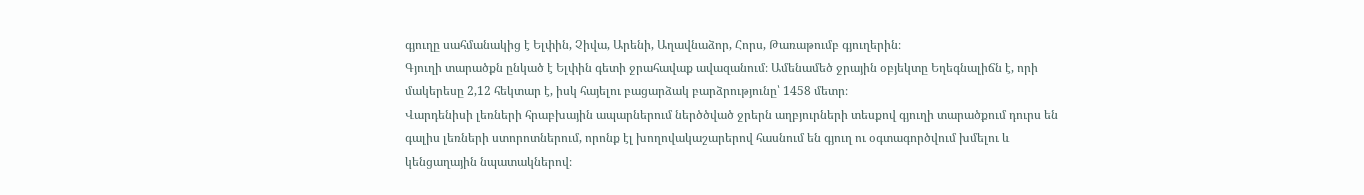գյուղը սահմանակից է Ելփին, Չիվա, Արենի, Աղավնաձոր, Հորս, Թառաթումբ գյուղերին։
Գյուղի տարածքն ընկած է Ելփին գետի ջրահավաք ավազանում։ Ամենամեծ ջրային օբյեկտը Եղեգնալիճն է, որի մակերեսը 2,12 հեկտար է, իսկ հայելու բացարձակ բարձրությունը՝ 1458 մետր։
Վարդենիսի լեռների հրաբխային ապարներում ներծծված ջրերն աղբյուրների տեսքով գյուղի տարածքում դուրս են գալիս լեռների ստորոտներում, որոնք էլ խողովակաշարերով հասնում են գյուղ ու օգտագործվում խմելու և կենցաղային նպատակներով։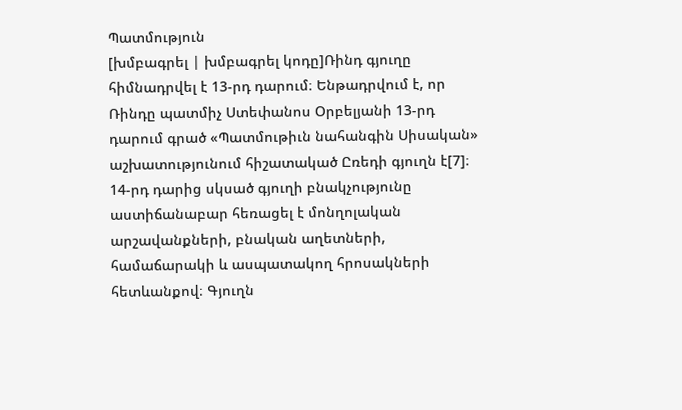Պատմություն
[խմբագրել | խմբագրել կոդը]Ռինդ գյուղը հիմնադրվել է 13-րդ դարում։ Ենթադրվում է, որ Ռինդը պատմիչ Ստեփանոս Օրբելյանի 13-րդ դարում գրած «Պատմութիւն նահանգին Սիսական» աշխատությունում հիշատակած Ըռեդի գյուղն է[7]։ 14-րդ դարից սկսած գյուղի բնակչությունը աստիճանաբար հեռացել է մոնղոլական արշավանքների, բնական աղետների, համաճարակի և ասպատակող հրոսակների հետևանքով։ Գյուղն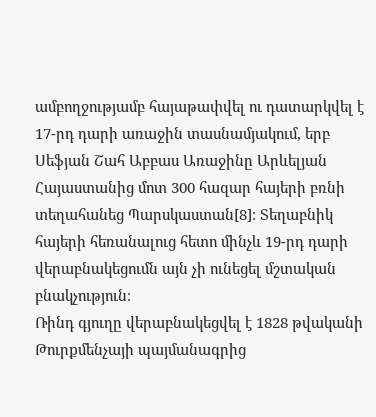ամբողջությամբ հայաթափվել ու դատարկվել է 17-րդ դարի առաջին տասնամյակում, երբ Սեֆյան Շահ Աբբաս Առաջինը Արևելյան Հայաստանից մոտ 300 հազար հայերի բռնի տեղահանեց Պարսկաստան[8]։ Տեղաբնիկ հայերի հեռանալուց հետո մինչև 19-րդ դարի վերաբնակեցումն այն չի ունեցել մշտական բնակչություն։
Ռինդ գյուղը վերաբնակեցվել է 1828 թվականի Թուրքմենչայի պայմանագրից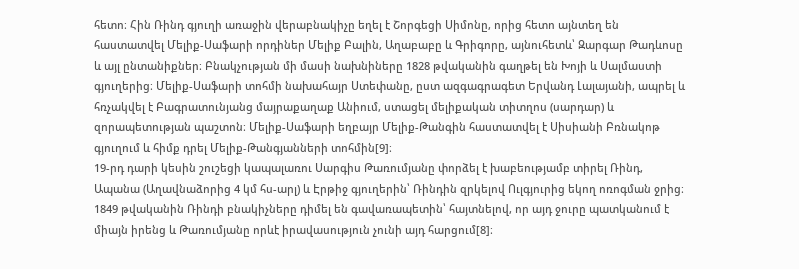հետո։ Հին Ռինդ գյուղի առաջին վերաբնակիչը եղել է Շորգեցի Սիմոնը, որից հետո այնտեղ են հաստատվել Մելիք-Սաֆարի որդիներ Մելիք Բալին, Աղաբաբը և Գրիգորը, այնուհետև՝ Զարգար Թադևոսը և այլ ընտանիքներ։ Բնակչության մի մասի նախնիները 1828 թվականին գաղթել են Խոյի և Սալմաստի գյուղերից։ Մելիք-Սաֆարի տոհմի նախահայր Ստեփանը, ըստ ազգագրագետ Երվանդ Լալայանի, ապրել և հռչակվել է Բագրատունյանց մայրաքաղաք Անիում, ստացել մելիքական տիտղոս (սարդար) և զորապետության պաշտոն։ Մելիք-Սաֆարի եղբայր Մելիք-Թանգին հաստատվել է Սիսիանի Բռնակոթ գյուղում և հիմք դրել Մելիք-Թանգյանների տոհմին[9]։
19-րդ դարի կեսին շուշեցի կապալառու Սարգիս Թառումյանը փորձել է խաբեությամբ տիրել Ռինդ, Ապանա (Աղավնաձորից 4 կմ հս-արլ) և Էրթիջ գյուղերին՝ Ռինդին զրկելով Ուլգյուրից եկող ոռոգման ջրից։ 1849 թվականին Ռինդի բնակիչները դիմել են գավառապետին՝ հայտնելով, որ այդ ջուրը պատկանում է միայն իրենց և Թառումյանը որևէ իրավասություն չունի այդ հարցում[8]։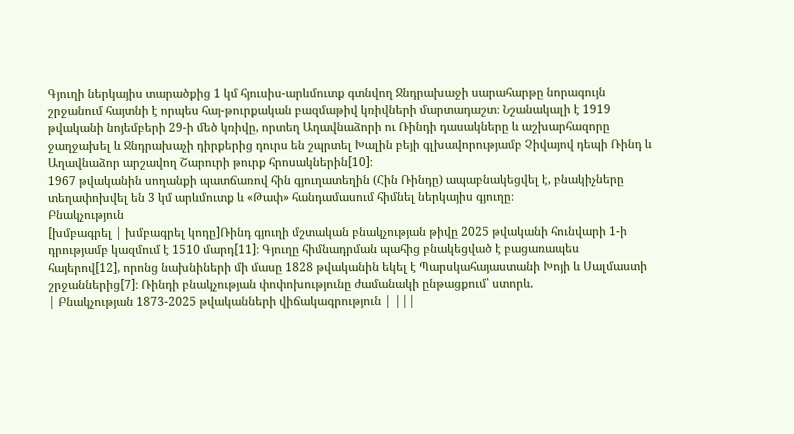Գյուղի ներկայիս տարածքից 1 կմ հյուսիս-արևմուտք գտնվող Ջնդրախաջի սարահարթը նորագույն շրջանում հայտնի է որպես հայ-թուրքական բազմաթիվ կռիվների մարտադաշտ։ Նշանակալի է 1919 թվականի նոյեմբերի 29-ի մեծ կռիվը, որտեղ Աղավնաձորի ու Ռինդի դասակները և աշխարհազորը ջաղջախել և Ջնդրախաչի դիրքերից դուրս են շպրտել Խալին բեյի գլխավորությամբ Չիվայով դեպի Ռինդ և Աղավնաձոր արշավող Շարուրի թուրք հրոսակներին[10]։
1967 թվականին սողանքի պատճառով հին գյուղատեղին (Հին Ռինդը) ապաբնակեցվել է, բնակիչները տեղափոխվել են 3 կմ արևմուտք և «Թափ» հանդամասում հիմնել ներկայիս գյուղը։
Բնակչություն
[խմբագրել | խմբագրել կոդը]Ռինդ գյուղի մշտական բնակչության թիվը 2025 թվականի հունվարի 1-ի դրությամբ կազմում է 1510 մարդ[11]։ Գյուղը հիմնադրման պահից բնակեցված է բացառապես հայերով[12], որոնց նախնիների մի մասը 1828 թվականին եկել է Պարսկահայաստանի Խոյի և Սալմաստի շրջաններից[7]։ Ռինդի բնակչության փոփոխությունը ժամանակի ընթացքում՝ ստորև.
| Բնակչության 1873-2025 թվականների վիճակագրություն | |||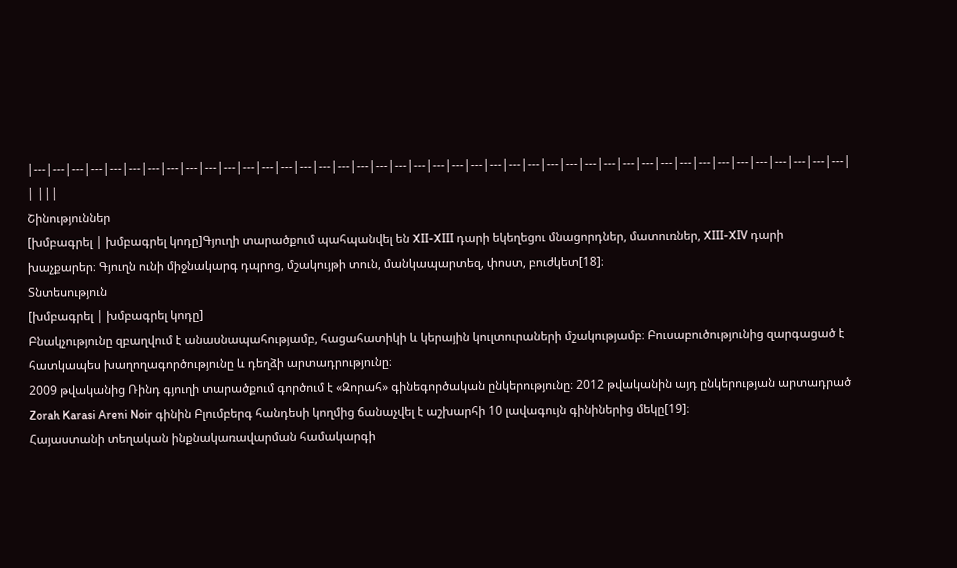|---|---|---|---|---|---|---|---|---|---|---|---|---|---|---|---|---|---|---|---|---|---|---|---|---|---|---|---|---|---|---|---|---|---|---|---|---|---|---|---|---|---|---|
| |||
Շինություններ
[խմբագրել | խմբագրել կոդը]Գյուղի տարածքում պահպանվել են XII-XIII դարի եկեղեցու մնացորդներ, մատուռներ, XIII-XIV դարի խաչքարեր։ Գյուղն ունի միջնակարգ դպրոց, մշակույթի տուն, մանկապարտեզ, փոստ, բուժկետ[18]։
Տնտեսություն
[խմբագրել | խմբագրել կոդը]
Բնակչությունը զբաղվում է անասնապահությամբ, հացահատիկի և կերային կուլտուրաների մշակությամբ։ Բուսաբուծությունից զարգացած է հատկապես խաղողագործությունը և դեղձի արտադրությունը։
2009 թվականից Ռինդ գյուղի տարածքում գործում է «Զորահ» գինեգործական ընկերությունը։ 2012 թվականին այդ ընկերության արտադրած Zorah Karasi Areni Noir գինին Բլումբերգ հանդեսի կողմից ճանաչվել է աշխարհի 10 լավագույն գինիներից մեկը[19]։
Հայաստանի տեղական ինքնակառավարման համակարգի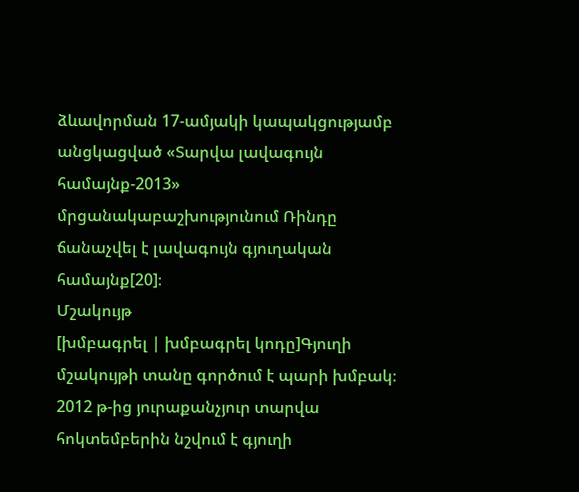ձևավորման 17-ամյակի կապակցությամբ անցկացված «Տարվա լավագույն համայնք-2013» մրցանակաբաշխությունում Ռինդը ճանաչվել է լավագույն գյուղական համայնք[20]։
Մշակույթ
[խմբագրել | խմբագրել կոդը]Գյուղի մշակույթի տանը գործում է պարի խմբակ։
2012 թ-ից յուրաքանչյուր տարվա հոկտեմբերին նշվում է գյուղի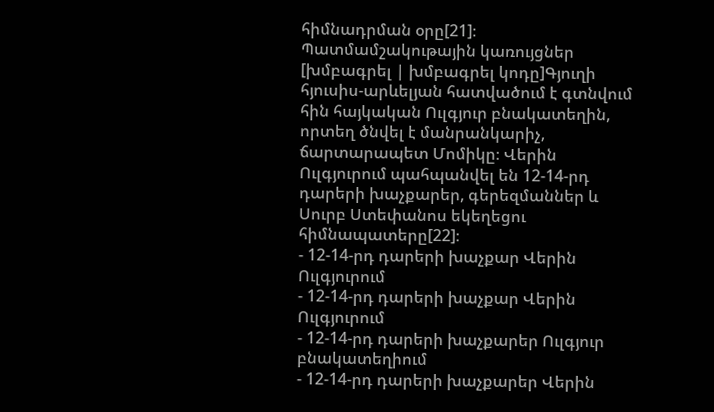հիմնադրման օրը[21]։
Պատմամշակութային կառույցներ
[խմբագրել | խմբագրել կոդը]Գյուղի հյուսիս-արևելյան հատվածում է գտնվում հին հայկական Ուլգյուր բնակատեղին, որտեղ ծնվել է մանրանկարիչ, ճարտարապետ Մոմիկը։ Վերին Ուլգյուրում պահպանվել են 12-14-րդ դարերի խաչքարեր, գերեզմաններ և Սուրբ Ստեփանոս եկեղեցու հիմնապատերը[22]։
- 12-14-րդ դարերի խաչքար Վերին Ուլգյուրում
- 12-14-րդ դարերի խաչքար Վերին Ուլգյուրում
- 12-14-րդ դարերի խաչքարեր Ուլգյուր բնակատեղիում
- 12-14-րդ դարերի խաչքարեր Վերին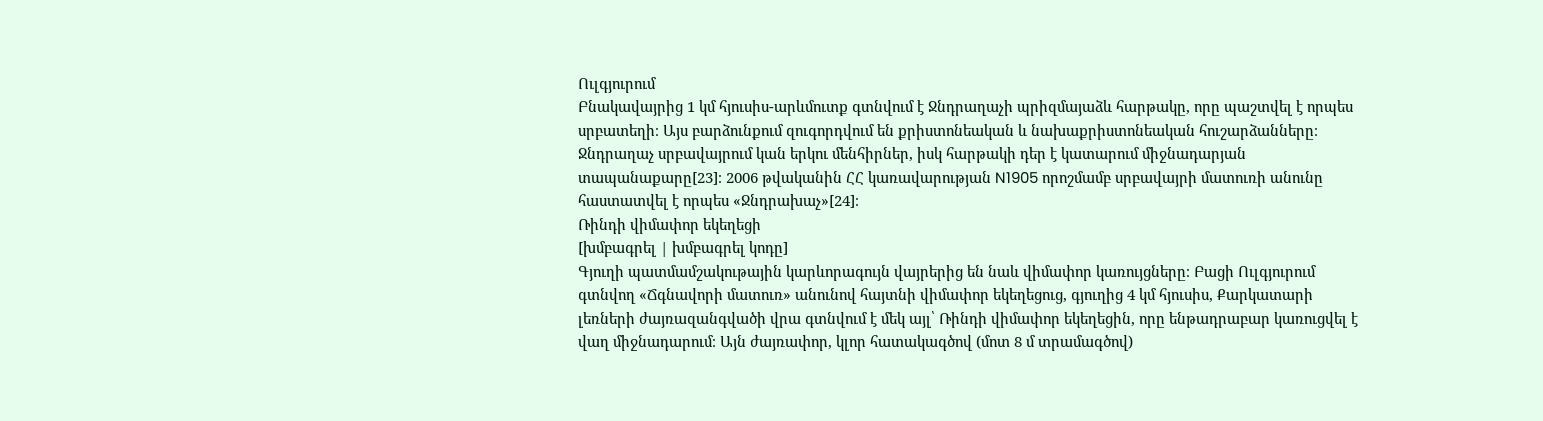Ուլգյուրում
Բնակավայրից 1 կմ հյուսիս-արևմուտք գտնվում է Ջնդրաղաչի պրիզմայաձև հարթակը, որը պաշտվել է որպես սրբատեղի։ Այս բարձունքում զուգորդվում են քրիստոնեական և նախաքրիստոնեական հուշարձանները։ Ջնդրաղաչ սրբավայրում կան երկու մենհիրներ, իսկ հարթակի դեր է կատարում միջնադարյան տապանաքարը[23]։ 2006 թվականին ՀՀ կառավարության N1905 որոշմամբ սրբավայրի մատուռի անունը հաստատվել է որպես «Ջնդրախաչ»[24]։
Ռինդի վիմափոր եկեղեցի
[խմբագրել | խմբագրել կոդը]
Գյուղի պատմամշակութային կարևորագույն վայրերից են նաև վիմափոր կառույցները։ Բացի Ուլգյուրում գտնվող «Ճգնավորի մատուռ» անունով հայտնի վիմափոր եկեղեցուց, գյուղից 4 կմ հյուսիս, Քարկատարի լեռների ժայռազանգվածի վրա գտնվում է մեկ այլ՝ Ռինդի վիմափոր եկեղեցին, որը ենթադրաբար կառուցվել է վաղ միջնադարում։ Այն ժայռափոր, կլոր հատակագծով (մոտ 8 մ տրամագծով)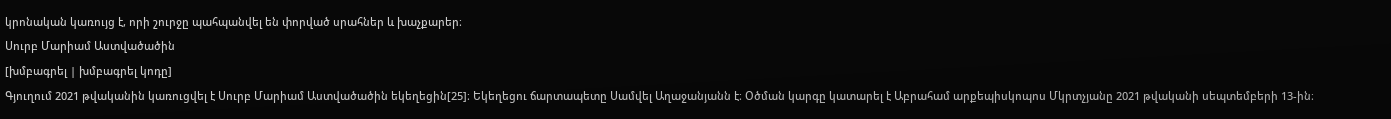կրոնական կառույց է, որի շուրջը պահպանվել են փորված սրահներ և խաչքարեր։
Սուրբ Մարիամ Աստվածածին
[խմբագրել | խմբագրել կոդը]
Գյուղում 2021 թվականին կառուցվել է Սուրբ Մարիամ Աստվածածին եկեղեցին[25]։ Եկեղեցու ճարտապետը Սամվել Աղաջանյանն է։ Օծման կարգը կատարել է Աբրահամ արքեպիսկոպոս Մկրտչյանը 2021 թվականի սեպտեմբերի 13-ին։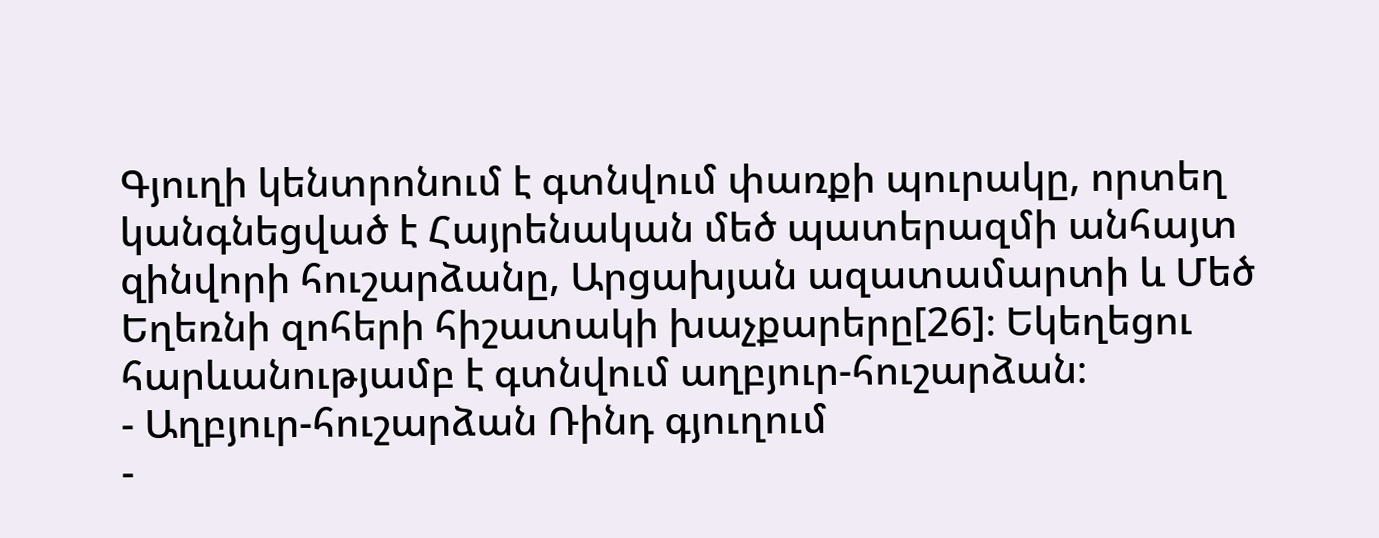Գյուղի կենտրոնում է գտնվում փառքի պուրակը, որտեղ կանգնեցված է Հայրենական մեծ պատերազմի անհայտ զինվորի հուշարձանը, Արցախյան ազատամարտի և Մեծ Եղեռնի զոհերի հիշատակի խաչքարերը[26]։ Եկեղեցու հարևանությամբ է գտնվում աղբյուր-հուշարձան։
- Աղբյուր-հուշարձան Ռինդ գյուղում
-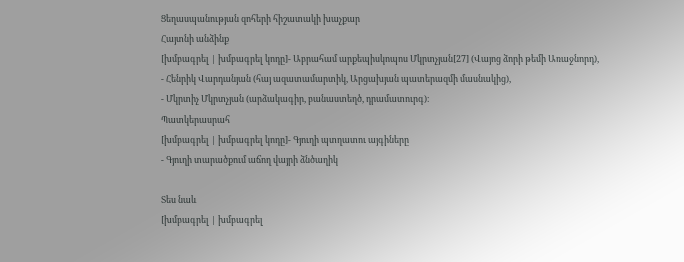Ցեղասպանության զոհերի հիշատակի խաչքար
Հայտնի անձինք
[խմբագրել | խմբագրել կոդը]- Աբրահամ արքեպիսկոպոս Մկրտչյան[27] (Վայոց ձորի թեմի Առաջնորդ),
- Հենրիկ Վարդանյան (հայ ազատամարտիկ, Արցախյան պատերազմի մասնակից),
- Մկրտիչ Մկրտչյան (արձակագիր, բանաստեղծ, դրամատուրգ)։
Պատկերասրահ
[խմբագրել | խմբագրել կոդը]- Գյուղի պտղատու այգիները
- Գյուղի տարածքում աճող վայրի ձնծաղիկ

Տես նաև
[խմբագրել | խմբագրել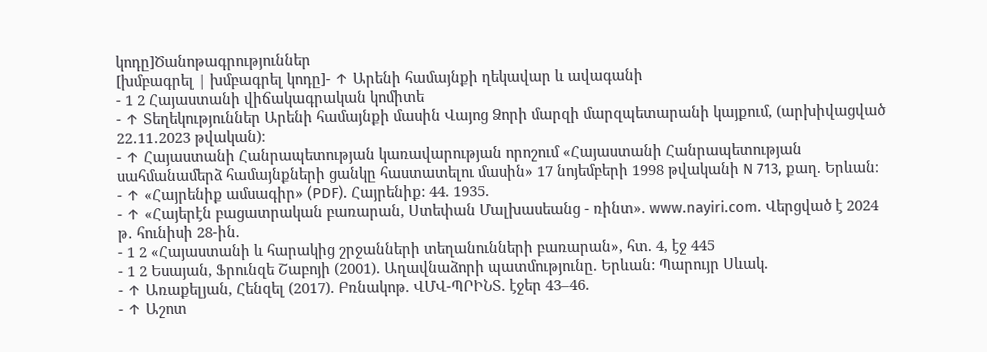կոդը]Ծանոթագրություններ
[խմբագրել | խմբագրել կոդը]- ↑ Արենի համայնքի ղեկավար և ավագանի
- 1 2 Հայաստանի վիճակագրական կոմիտե
- ↑ Տեղեկություններ Արենի համայնքի մասին Վայոց Ձորի մարզի մարզպետարանի կայքում, (արխիվացված 22․11․2023 թվական)։
- ↑ Հայաստանի Հանրապետության կառավարության որոշում «Հայաստանի Հանրապետության սահմանամերձ համայնքների ցանկը հաստատելու մասին» 17 նոյեմբերի 1998 թվականի N 713, քաղ. Երևան։
- ↑ «Հայրենիք ամսագիր» (PDF). Հայրենիք: 44. 1935.
- ↑ «Հայերէն բացատրական բառարան, Ստեփան Մալխասեանց - ռինտ». www.nayiri.com. Վերցված է 2024 թ․ հունիսի 28-ին.
- 1 2 «Հայաստանի և հարակից շրջանների տեղանունների բառարան», հտ. 4, էջ 445
- 1 2 Եսայան, Ֆրունզե Շաբոյի (2001). Աղավնաձորի պատմությունը. Երևան: Պարույր Սևակ.
- ↑ Առաքելյան, Հենզել (2017). Բռնակոթ. ՎՄՎ-ՊՐԻՆՏ. էջեր 43–46.
- ↑ Աշոտ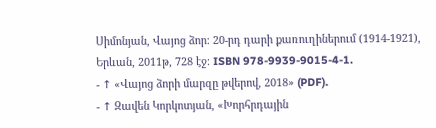Սիմոնյան, Վայոց ձոր։ 20-րդ դարի քառուղիներում (1914-1921), Երևան, 2011թ, 728 էջ։ ISBN 978-9939-9015-4-1.
- ↑ «Վայոց ձորի մարզը թվերով, 2018» (PDF).
- ↑ Զավեն Կորկոտյան, «Խորհրդային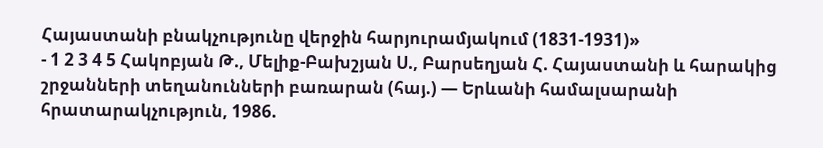Հայաստանի բնակչությունը վերջին հարյուրամյակում (1831-1931)»
- 1 2 3 4 5 Հակոբյան Թ., Մելիք-Բախշյան Ս., Բարսեղյան Հ. Հայաստանի և հարակից շրջանների տեղանունների բառարան (հայ.) — Երևանի համալսարանի հրատարակչություն, 1986.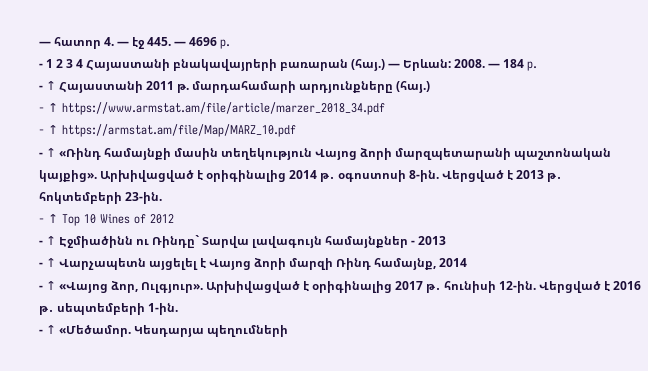— հատոր 4. — էջ 445. — 4696 p.
- 1 2 3 4 Հայաստանի բնակավայրերի բառարան (հայ.) — Երևան: 2008. — 184 p.
- ↑ Հայաստանի 2011 թ. մարդահամարի արդյունքները (հայ.)
- ↑ https://www.armstat.am/file/article/marzer_2018_34.pdf
- ↑ https://armstat.am/file/Map/MARZ_10.pdf
- ↑ «Ռինդ համայնքի մասին տեղեկություն Վայոց ձորի մարզպետարանի պաշտոնական կայքից». Արխիվացված է օրիգինալից 2014 թ․ օգոստոսի 8-ին. Վերցված է 2013 թ․ հոկտեմբերի 23-ին.
- ↑ Top 10 Wines of 2012
- ↑ Էջմիածինն ու Ռինդը` Տարվա լավագույն համայնքներ - 2013
- ↑ Վարչապետն այցելել է Վայոց ձորի մարզի Ռինդ համայնք, 2014
- ↑ «Վայոց ձոր, Ուլգյուր». Արխիվացված է օրիգինալից 2017 թ․ հունիսի 12-ին. Վերցված է 2016 թ․ սեպտեմբերի 1-ին.
- ↑ «Մեծամոր. Կեսդարյա պեղումների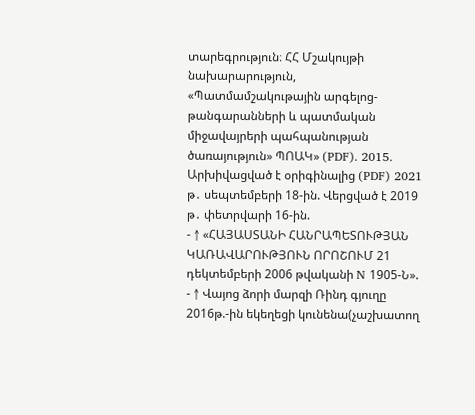տարեգրություն։ ՀՀ Մշակույթի նախարարություն, «Պատմամշակութային արգելոց-թանգարանների և պատմական միջավայրերի պահպանության ծառայություն» ՊՈԱԿ» (PDF). 2015. Արխիվացված է օրիգինալից (PDF) 2021 թ․ սեպտեմբերի 18-ին. Վերցված է 2019 թ․ փետրվարի 16-ին.
- ↑ «ՀԱՅԱՍՏԱՆԻ ՀԱՆՐԱՊԵՏՈՒԹՅԱՆ ԿԱՌԱՎԱՐՈՒԹՅՈՒՆ ՈՐՈՇՈՒՄ 21 դեկտեմբերի 2006 թվականի N 1905-Ն».
- ↑ Վայոց ձորի մարզի Ռինդ գյուղը 2016թ.-ին եկեղեցի կունենա(չաշխատող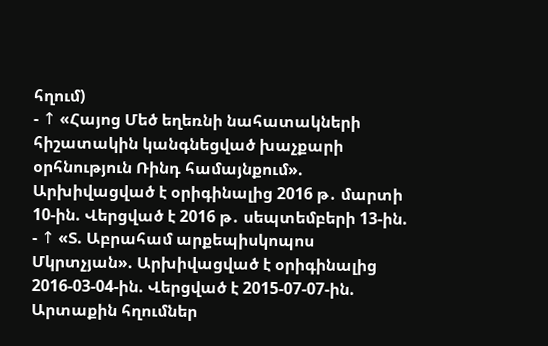հղում)
- ↑ «Հայոց Մեծ եղեռնի նահատակների հիշատակին կանգնեցված խաչքարի օրհնություն Ռինդ համայնքում». Արխիվացված է օրիգինալից 2016 թ․ մարտի 10-ին. Վերցված է 2016 թ․ սեպտեմբերի 13-ին.
- ↑ «Տ. Աբրահամ արքեպիսկոպոս Մկրտչյան». Արխիվացված է օրիգինալից 2016-03-04-ին. Վերցված է 2015-07-07-ին.
Արտաքին հղումներ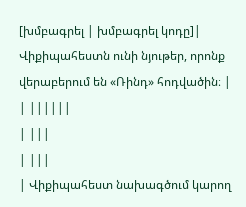[խմբագրել | խմբագրել կոդը]| Վիքիպահեստն ունի նյութեր, որոնք վերաբերում են «Ռինդ» հոդվածին։ |
| ||||||
| |||
| |||
| Վիքիպահեստ նախագծում կարող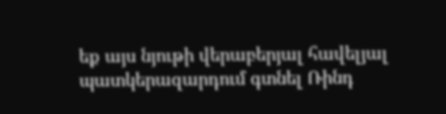եք այս նյութի վերաբերյալ հավելյալ պատկերազարդում գտնել Ռինդ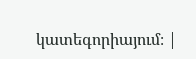կատեգորիայում։ |